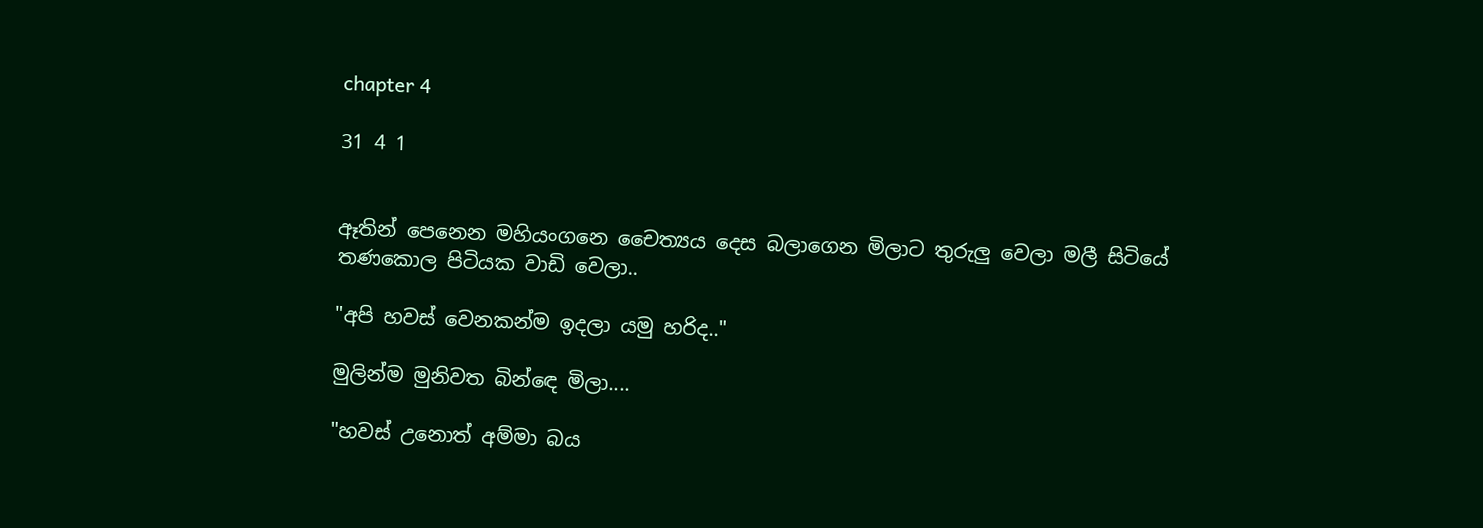chapter 4

31 4 1


ඈතින් පෙනෙන මහියංගනෙ චෛත්‍යය දෙස බලාගෙන මිලාට තුරුලු වෙලා මලී සිටියේ තණකොල පිටියක වාඩි වෙලා..

"අපි හවස් වෙනකන්ම ඉදලා යමු හරිද.."

මුලින්ම මුනිවත බින්ඳෙ මිලා....

"හවස් උනොත් අම්මා බය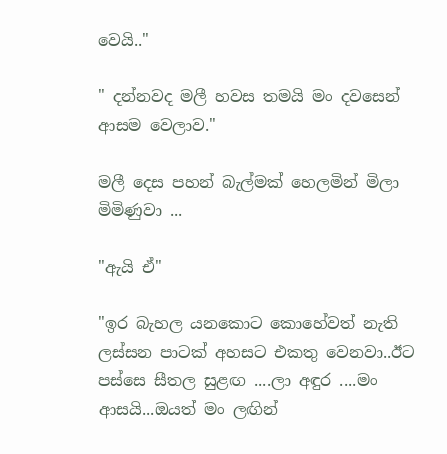වෙයි.."

" දන්නවද මලී හවස තමයි මං දවසෙන් ආසම වෙලාව."

මලී දෙස පහන් බැල්මක් හෙලමින් මිලා මිමිණුවා ...

"ඇයි ඒ"

"ඉර බැහල යනකොට කොහේවත් නැති ලස්සන පාටක් අහසට එකතු වෙනවා..ඊට පස්සෙ සීතල සුළඟ ....ලා අඳුර ....මං ආසයි...ඔයත් මං ලඟින්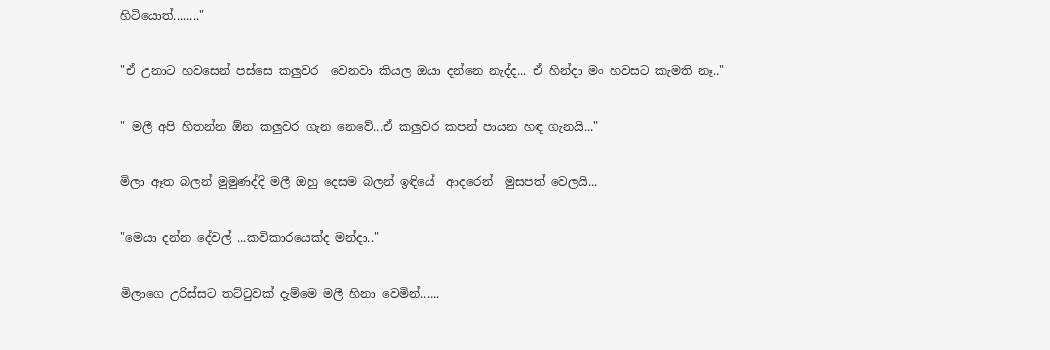හිටියොත්........"

"ඒ උනාට හවසෙන් පස්සෙ කලුවර  වෙනවා කියල ඔයා දන්නෙ නැද්ද... ඒ හින්දා මං හවසට කැමති නෑ.."

" මලී අපි හිතන්න ඕන කලුවර ගැන නෙවේ...ඒ කලුවර කපන් පායන හඳ ගැනයි..."

මිලා ඈත බලන් මුමුණද්දි මලී ඔහු දෙසම බලන් ඉඳියේ  ආදරෙන්  මුසපත් වෙලයි...

"මෙයා දන්න දේවල් ...කවිකාරයෙක්ද මන්දා.."

මිලාගෙ උරිස්සට තට්ටුවක් දැම්මෙ මලී හිනා වෙමින්......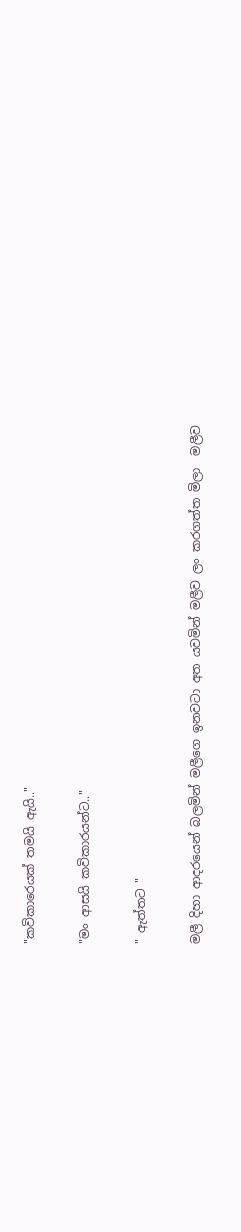"කවිකාරෙයක් තමයි ඇයි.."

"මං ආසයි කවිකාරයන්ට.."

" ඇත්තට "

මලී දිහා ආදරයෙන් බලමින් මලීගෙ ඉනවටා අත යවමින් මලීව ලං කරගත්ත මිලා  මලීව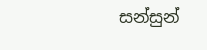සන්සුන්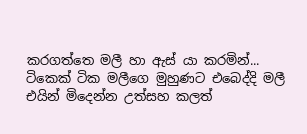කරගත්තෙ මලී හා ඇස් යා කරමින්...
ටිකෙක් ටික මලීගෙ මුහුණට එබෙද්දි මලී එයින් මිදෙන්න උත්සහ කලත්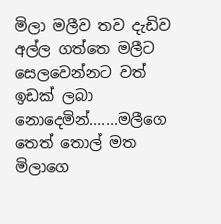මිලා මලීව තව දැඩිව අල්ල ගත්තෙ මලීට සෙලවෙන්නට වත් ඉඩක් ලබා නොදෙමින්.......මලීගෙ තෙත් තොල් මත මිලාගෙ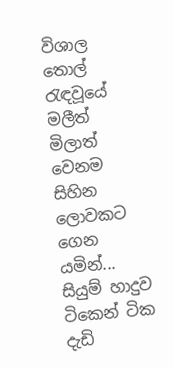විශාල තොල් රැඳවූයේ මලීත් මිලාත් වෙනම සිහින ලොවකට ගෙන යමින්... සියුම් හාදුව ටිකෙන් ටික දැඩි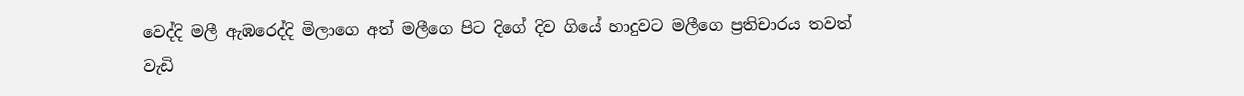වෙද්දි මලී ඇඹරෙද්දි මිලාගෙ අත් මලීගෙ පිට දිගේ දිව ගියේ හාදුවට මලීගෙ ප්‍රතිචාරය තවත් වැඩි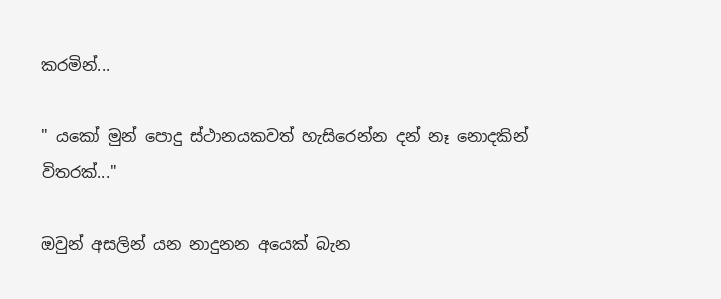කරමින්...

" යකෝ මුන් පොදු ස්ථානයකවත් හැසිරෙන්න දන් නෑ නොදකින් විතරක්..."

ඔවුන් අසලින් යන නාදුනන අයෙක් බැන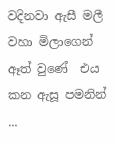වදිනවා ඇසී මලී වහා මිලාගෙන් ඈත් වුණේ  එය කන ඇසූ පමනින් ...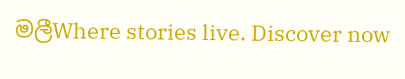මලීWhere stories live. Discover now